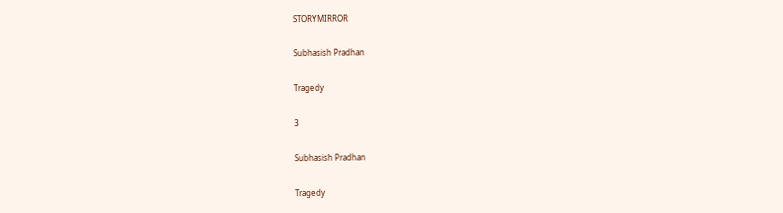STORYMIRROR

Subhasish Pradhan

Tragedy

3

Subhasish Pradhan

Tragedy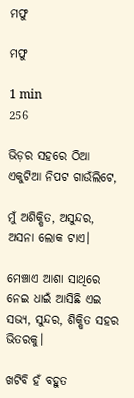ମଫୁ

ମଫୁ

1 min
256

ଭିଡ଼ର ସହରେ ଠିଆ ଏକୁଟିଆ ନିପଟ ଗାଉଁଲିଟେ,

ମୁଁ ଅଶିକ୍ଷିତ, ଅସୁନ୍ଦର, ଅସନା ଲୋକ ଟାଏ।

ମେଞ୍ଚାଏ ଆଶା ସାଥିରେ ନେଇ ଧାଇଁ ଆସିଛି ଏଇ ସଭ୍ୟ, ସୁନ୍ଦର, ଶିକ୍ଷିତ ସହର ଭିତରକୁ।

ଖଟିବି ହଁ ବହୁତ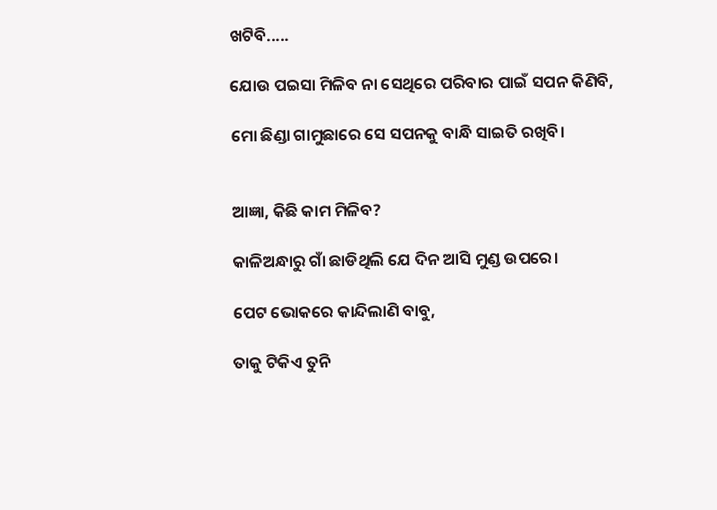ଖଟିବି.....

ଯୋଉ ପଇସା ମିଳିବ ନା ସେଥିରେ ପରିବାର ପାଇଁ ସପନ କିଣିବି,

ମୋ ଛିଣ୍ଡା ଗାମୁଛାରେ ସେ ସପନକୁ ବାନ୍ଧି ସାଇତି ରଖିବି।


ଆଜ୍ଞା, କିଛି କାମ ମିଳିବ?

କାଳିଅନ୍ଧାରୁ ଗାଁ ଛାଡିଥିଲି ଯେ ଦିନ ଆସି ମୁଣ୍ଡ ଉପରେ।

ପେଟ ଭୋକରେ କାନ୍ଦିଲାଣି ବାବୁ,

ତାକୁ ଟିକିଏ ତୁନି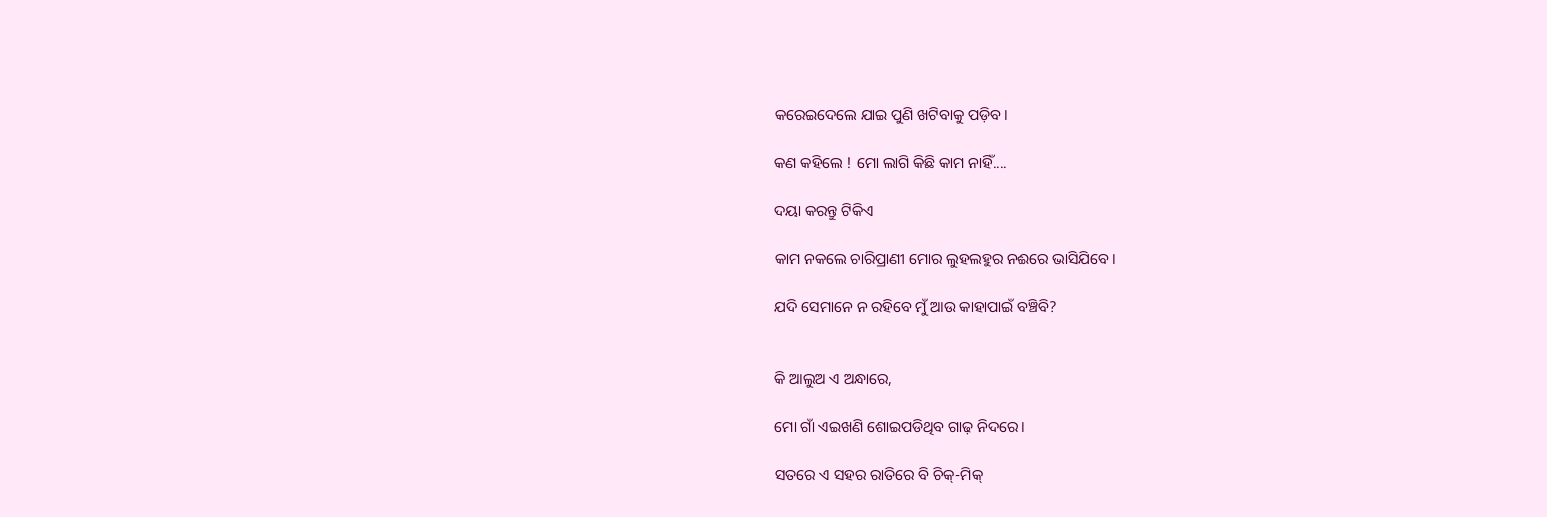କରେଇଦେଲେ ଯାଇ ପୁଣି ଖଟିବାକୁ ପଡ଼ିବ।

କଣ କହିଲେ ! ମୋ ଲାଗି କିଛି କାମ ନାହିଁ....

ଦୟା କରନ୍ତୁ ଟିକିଏ

କାମ ନକଲେ ଚାରିପ୍ରାଣୀ ମୋର ଲୁହଲହୁର ନଈରେ ଭାସିଯିବେ।

ଯଦି ସେମାନେ ନ ରହିବେ ମୁଁ ଆଉ କାହାପାଇଁ ବଞ୍ଚିବି?


କି ଆଲୁଅ ଏ ଅନ୍ଧାରେ,

ମୋ ଗାଁ ଏଇଖଣି ଶୋଇପଡିଥିବ ଗାଢ଼ ନିଦରେ।

ସତରେ ଏ ସହର ରାତିରେ ବି ଚିକ୍-ମିକ୍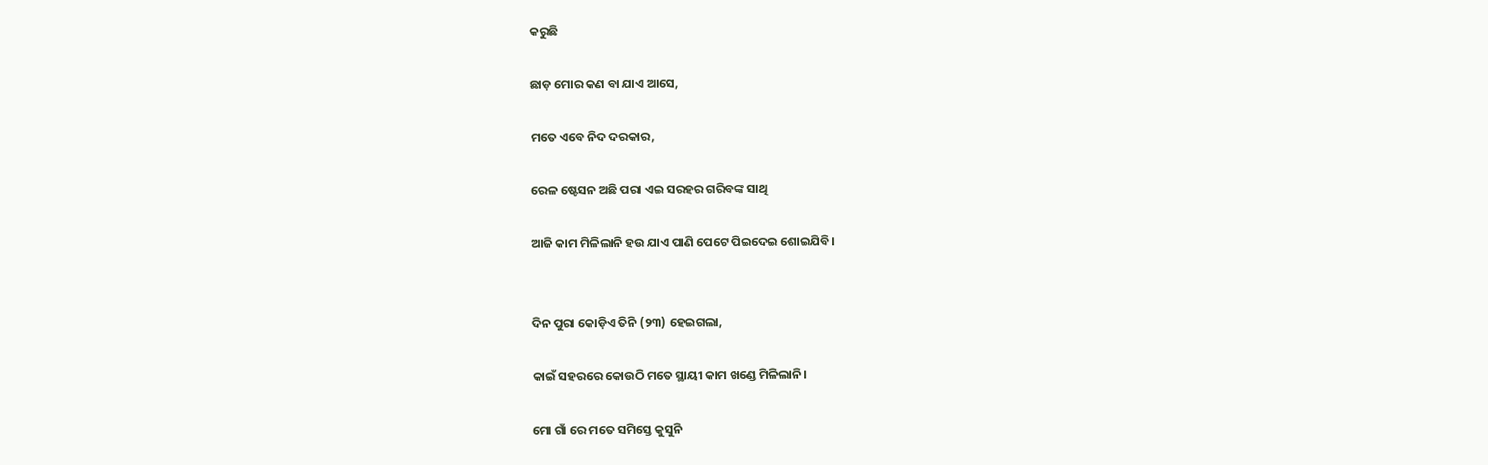କରୁଛି

ଛାଡ଼ ମୋର କଣ ବା ଯାଏ ଆସେ,

ମତେ ଏବେ ନିଦ ଦରକାର,

ରେଳ ଷ୍ଟେସନ ଅଛି ପରା ଏଇ ସରହର ଗରିବଙ୍କ ସାଥି

ଆଜି କାମ ମିଳିଲାନି ହଉ ଯାଏ ପାଣି ପେଟେ ପିଇଦେଇ ଶୋଇଯିବି।


ଦିନ ପୁରା କୋଡ଼ିଏ ତିନି (୨୩) ହେଇଗଲା,

କାଇଁ ସହରରେ କୋଉଠି ମତେ ସ୍ଥାୟୀ କାମ ଖଣ୍ଡେ ମିଳିଲାନି।

ମୋ ଗାଁ ରେ ମତେ ସମିସ୍ତେ କୁସୁନି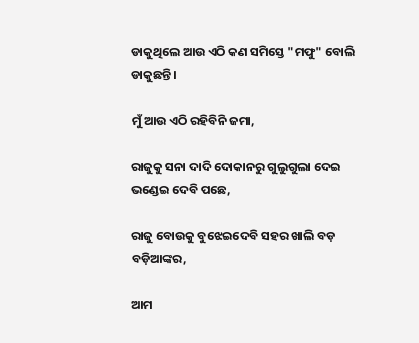ଡାକୁଥିଲେ ଆଉ ଏଠି କଣ ସମିସ୍ତେ "ମଫୁ" ବୋଲି ଡାକୁଛନ୍ତି।

ମୁଁ ଆଉ ଏଠି ରହିବିନି ଜମା,

ରାଜୁକୁ ସନା ଦାଦି ଦୋକାନରୁ ଗୁଲୁଗୁଲା ଦେଇ ଭଣ୍ଡେଇ ଦେବି ପଛେ,

ରାଜୁ ବୋଉକୁ ବୁଝେଇଦେବି ସହର ଖାଲି ବଡ଼ ବଡ଼ିଆଙ୍କର,

ଆମ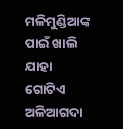ମଳିମୁଣ୍ଡିଆଙ୍କ ପାଇଁ ଖାଲି ଯାହା ଗୋଟିଏ ଅଳିଆଗଦା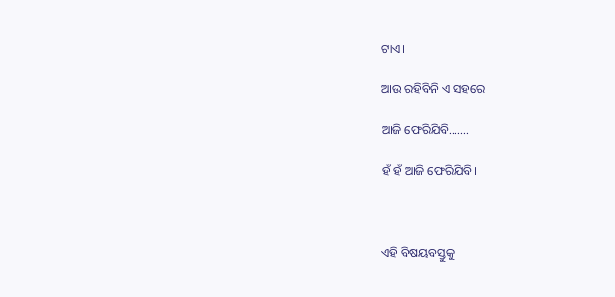ଟାଏ।

ଆଉ ରହିବିନି ଏ ସହରେ

ଆଜି ଫେରିଯିବି.......

ହଁ ହଁ ଆଜି ଫେରିଯିବି।



ଏହି ବିଷୟବସ୍ତୁକୁ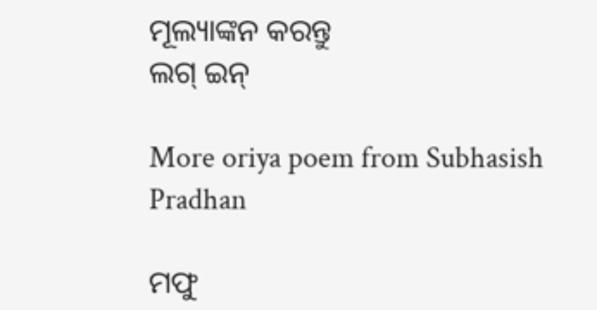ମୂଲ୍ୟାଙ୍କନ କରନ୍ତୁ
ଲଗ୍ ଇନ୍

More oriya poem from Subhasish Pradhan

ମଫୁ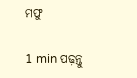ମଫୁ

1 min ପଢ଼ନ୍ତୁ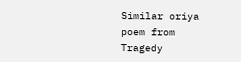Similar oriya poem from Tragedy